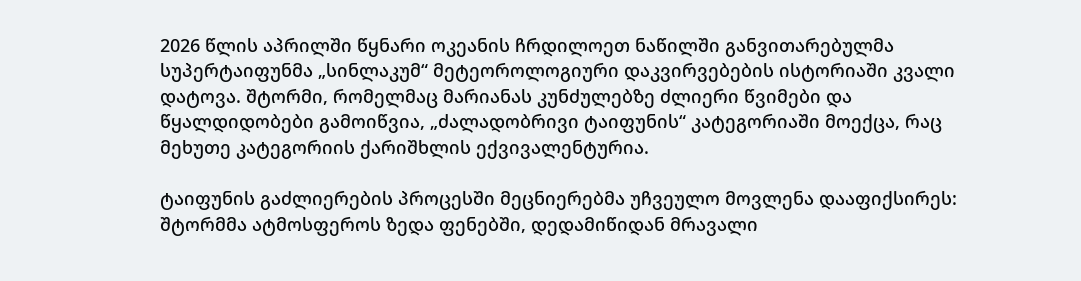2026 წლის აპრილში წყნარი ოკეანის ჩრდილოეთ ნაწილში განვითარებულმა სუპერტაიფუნმა „სინლაკუმ“ მეტეოროლოგიური დაკვირვებების ისტორიაში კვალი დატოვა. შტორმი, რომელმაც მარიანას კუნძულებზე ძლიერი წვიმები და წყალდიდობები გამოიწვია, „ძალადობრივი ტაიფუნის“ კატეგორიაში მოექცა, რაც მეხუთე კატეგორიის ქარიშხლის ექვივალენტურია.

ტაიფუნის გაძლიერების პროცესში მეცნიერებმა უჩვეულო მოვლენა დააფიქსირეს: შტორმმა ატმოსფეროს ზედა ფენებში, დედამიწიდან მრავალი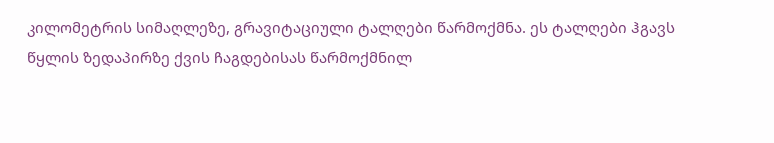კილომეტრის სიმაღლეზე, გრავიტაციული ტალღები წარმოქმნა. ეს ტალღები ჰგავს წყლის ზედაპირზე ქვის ჩაგდებისას წარმოქმნილ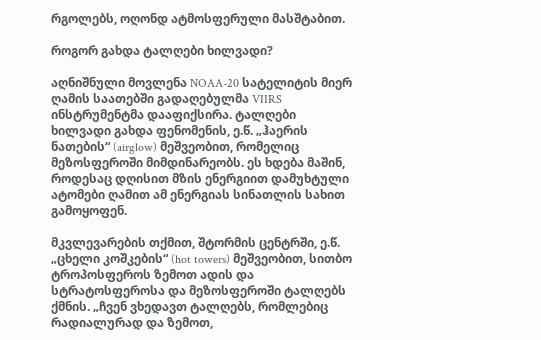რგოლებს, ოღონდ ატმოსფერული მასშტაბით.

როგორ გახდა ტალღები ხილვადი?

აღნიშნული მოვლენა NOAA-20 სატელიტის მიერ ღამის საათებში გადაღებულმა VIIRS ინსტრუმენტმა დააფიქსირა. ტალღები ხილვადი გახდა ფენომენის, ე.წ. „ჰაერის ნათების“ (airglow) მეშვეობით, რომელიც მეზოსფეროში მიმდინარეობს. ეს ხდება მაშინ, როდესაც დღისით მზის ენერგიით დამუხტული ატომები ღამით ამ ენერგიას სინათლის სახით გამოყოფენ.

მკვლევარების თქმით, შტორმის ცენტრში, ე.წ. „ცხელი კოშკების“ (hot towers) მეშვეობით, სითბო ტროპოსფეროს ზემოთ ადის და სტრატოსფეროსა და მეზოსფეროში ტალღებს ქმნის. „ჩვენ ვხედავთ ტალღებს, რომლებიც რადიალურად და ზემოთ,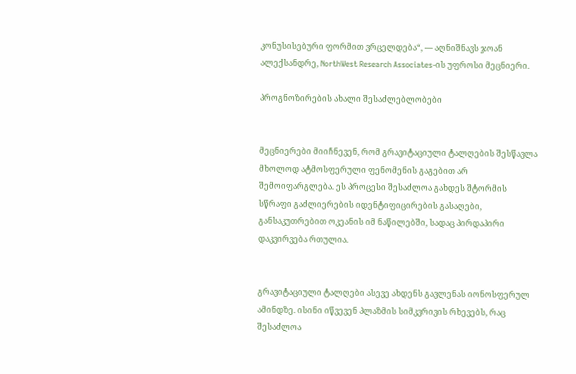კონუსისებური ფორმით ვრცელდება“, — აღნიშნავს ჯოან ალექსანდრე, NorthWest Research Associates-ის უფროსი მეცნიერი.

პროგნოზირების ახალი შესაძლებლობები


მეცნიერები მიიჩნევენ, რომ გრავიტაციული ტალღების შესწავლა მხოლოდ ატმოსფერული ფენომენის გაგებით არ შემოიფარგლება. ეს პროცესი შესაძლოა გახდეს შტორმის სწრაფი გაძლიერების იდენტიფიცირების გასაღები, განსაკუთრებით ოკეანის იმ ნაწილებში, სადაც პირდაპირი დაკვირვება რთულია.


გრავიტაციული ტალღები ასევე ახდენს გავლენას იონოსფერულ ამინდზე. ისინი იწვევენ პლაზმის სიმკვრივის რხევებს, რაც შესაძლოა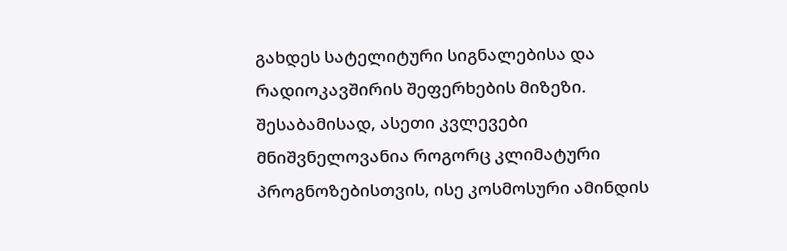გახდეს სატელიტური სიგნალებისა და რადიოკავშირის შეფერხების მიზეზი. შესაბამისად, ასეთი კვლევები მნიშვნელოვანია როგორც კლიმატური პროგნოზებისთვის, ისე კოსმოსური ამინდის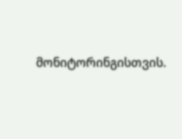მონიტორინგისთვის.